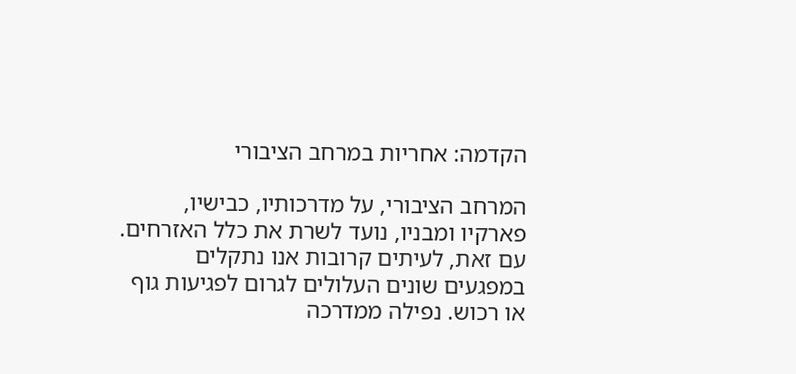הקדמה: אחריות במרחב הציבורי

המרחב הציבורי, על מדרכותיו, כבישיו, פארקיו ומבניו, נועד לשרת את כלל האזרחים. עם זאת, לעיתים קרובות אנו נתקלים במפגעים שונים העלולים לגרום לפגיעות גוף או רכוש. נפילה ממדרכה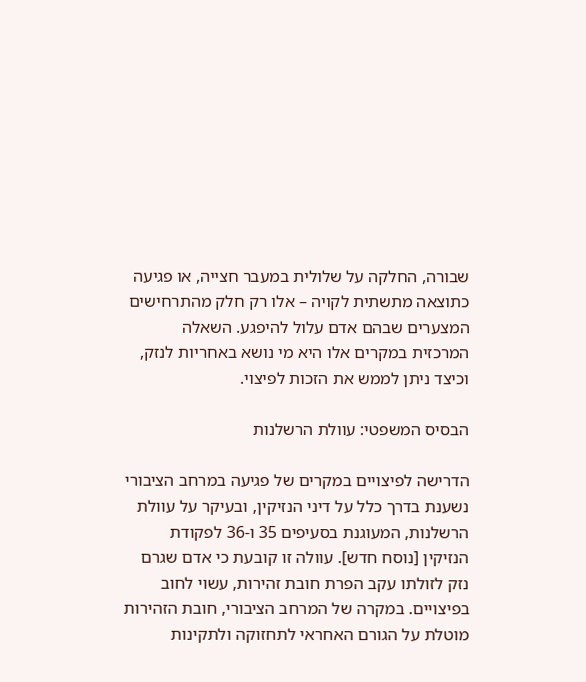שבורה, החלקה על שלולית במעבר חצייה, או פגיעה כתוצאה מתשתית לקויה – אלו רק חלק מהתרחישים המצערים שבהם אדם עלול להיפגע. השאלה המרכזית במקרים אלו היא מי נושא באחריות לנזק, וכיצד ניתן לממש את הזכות לפיצוי.

הבסיס המשפטי: עוולת הרשלנות

הדרישה לפיצויים במקרים של פגיעה במרחב הציבורי נשענת בדרך כלל על דיני הנזיקין, ובעיקר על עוולת הרשלנות, המעוגנת בסעיפים 35 ו-36 לפקודת הנזיקין [נוסח חדש]. עוולה זו קובעת כי אדם שגרם נזק לזולתו עקב הפרת חובת זהירות, עשוי לחוב בפיצויים. במקרה של המרחב הציבורי, חובת הזהירות מוטלת על הגורם האחראי לתחזוקה ולתקינות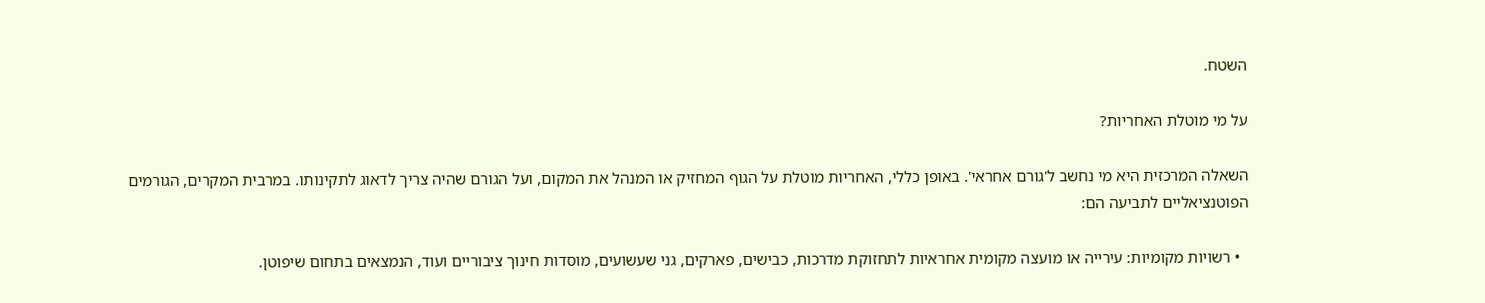השטח.

על מי מוטלת האחריות?

השאלה המרכזית היא מי נחשב ל'גורם אחראי'. באופן כללי, האחריות מוטלת על הגוף המחזיק או המנהל את המקום, ועל הגורם שהיה צריך לדאוג לתקינותו. במרבית המקרים, הגורמים הפוטנציאליים לתביעה הם:

  • רשויות מקומיות: עירייה או מועצה מקומית אחראיות לתחזוקת מדרכות, כבישים, פארקים, גני שעשועים, מוסדות חינוך ציבוריים ועוד, הנמצאים בתחום שיפוטן.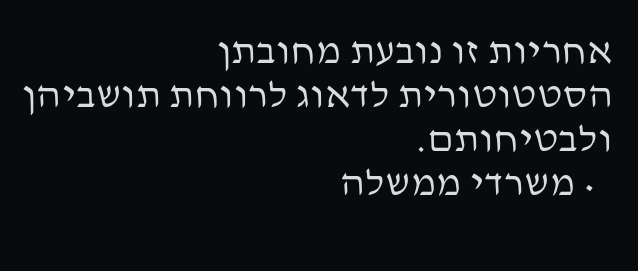אחריות זו נובעת מחובתן הסטטוטורית לדאוג לרווחת תושביהן ולבטיחותם.
  • משרדי ממשלה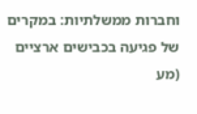וחברות ממשלתיות: במקרים של פגיעה בכבישים ארציים (מע